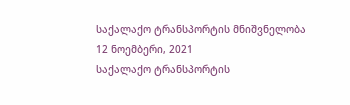საქალაქო ტრანსპორტის მნიშვნელობა
12 ნოემბერი, 2021
საქალაქო ტრანსპორტის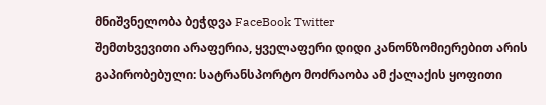მნიშვნელობა ბეჭდვა FaceBook Twitter
შემთხვევითი არაფერია, ყველაფერი დიდი კანონზომიერებით არის გაპირობებული: სატრანსპორტო მოძრაობა ამ ქალაქის ყოფითი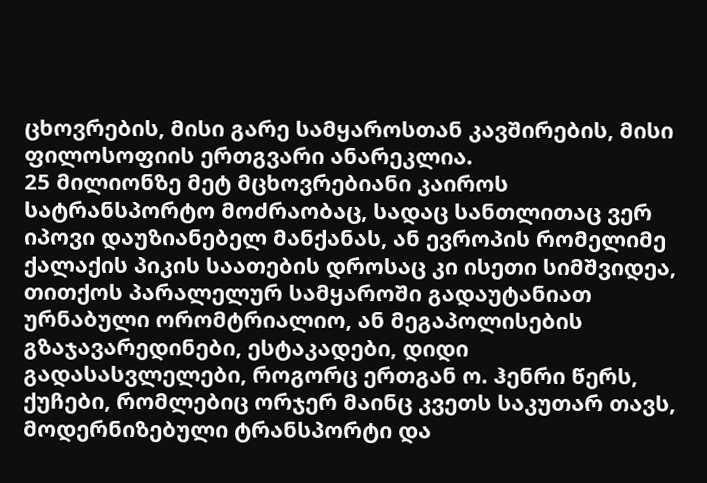ცხოვრების, მისი გარე სამყაროსთან კავშირების, მისი ფილოსოფიის ერთგვარი ანარეკლია.
25 მილიონზე მეტ მცხოვრებიანი კაიროს სატრანსპორტო მოძრაობაც, სადაც სანთლითაც ვერ იპოვი დაუზიანებელ მანქანას, ან ევროპის რომელიმე ქალაქის პიკის საათების დროსაც კი ისეთი სიმშვიდეა, თითქოს პარალელურ სამყაროში გადაუტანიათ ურნაბული ორომტრიალიო, ან მეგაპოლისების გზაჯავარედინები, ესტაკადები, დიდი გადასასვლელები, როგორც ერთგან ო. ჰენრი წერს, ქუჩები, რომლებიც ორჯერ მაინც კვეთს საკუთარ თავს, მოდერნიზებული ტრანსპორტი და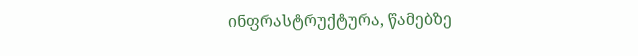ინფრასტრუქტურა, წამებზე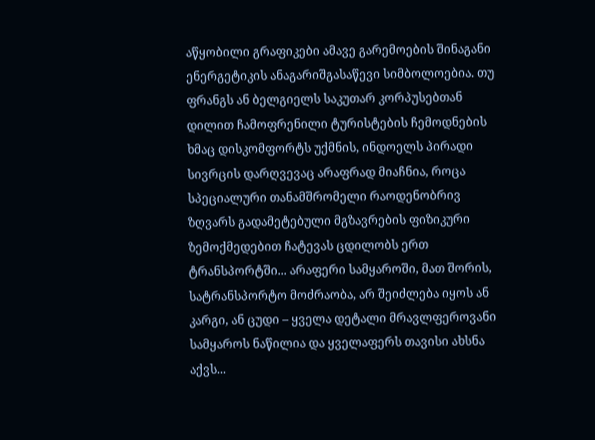აწყობილი გრაფიკები ამავე გარემოების შინაგანი ენერგეტიკის ანაგარიშგასაწევი სიმბოლოებია. თუ ფრანგს ან ბელგიელს საკუთარ კორპუსებთან დილით ჩამოფრენილი ტურისტების ჩემოდნების ხმაც დისკომფორტს უქმნის, ინდოელს პირადი სივრცის დარღვევაც არაფრად მიაჩნია, როცა სპეციალური თანამშრომელი რაოდენობრივ ზღვარს გადამეტებული მგზავრების ფიზიკური ზემოქმედებით ჩატევას ცდილობს ერთ ტრანსპორტში... არაფერი სამყაროში, მათ შორის, სატრანსპორტო მოძრაობა, არ შეიძლება იყოს ან კარგი, ან ცუდი – ყველა დეტალი მრავლფეროვანი სამყაროს ნაწილია და ყველაფერს თავისი ახსნა აქვს...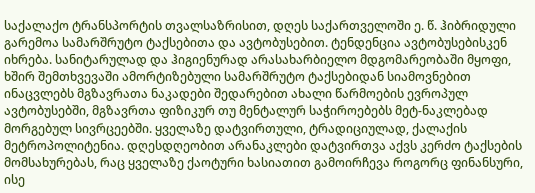საქალაქო ტრანსპორტის თვალსაზრისით, დღეს საქართველოში ე. წ. ჰიბრიდული გარემოა სამარშრუტო ტაქსებითა და ავტობუსებით. ტენდენცია ავტობუსებისკენ იხრება. სანიტარულად და ჰიგიენურად არასახარბიელო მდგომარეობაში მყოფი, ხშირ შემთხვევაში ამორტიზებული სამარშრუტო ტაქსებიდან სიამოვნებით ინაცვლებს მგზავრათა ნაკადები შედარებით ახალი წარმოების ევროპულ ავტობუსებში, მგზავრთა ფიზიკურ თუ მენტალურ საჭიროებებს მეტ-ნაკლებად მორგებულ სივრცეებში. ყველაზე დატვირთული, ტრადიციულად, ქალაქის მეტროპოლიტენია. დღესდღეობით არანაკლები დატვირთვა აქვს კერძო ტაქსების მომსახურებას, რაც ყველაზე ქაოტური ხასიათით გამოირჩევა როგორც ფინანსური, ისე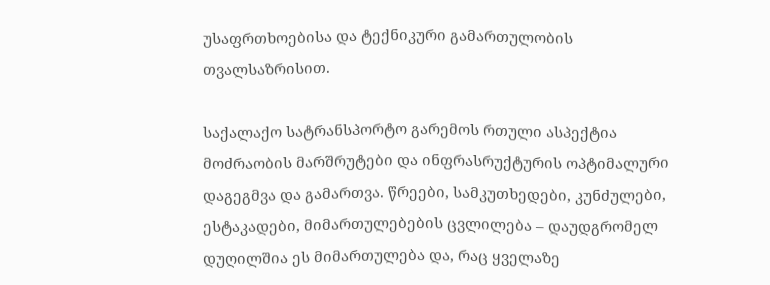უსაფრთხოებისა და ტექნიკური გამართულობის თვალსაზრისით.

საქალაქო სატრანსპორტო გარემოს რთული ასპექტია მოძრაობის მარშრუტები და ინფრასრუქტურის ოპტიმალური დაგეგმვა და გამართვა. წრეები, სამკუთხედები, კუნძულები, ესტაკადები, მიმართულებების ცვლილება – დაუდგრომელ დუღილშია ეს მიმართულება და, რაც ყველაზე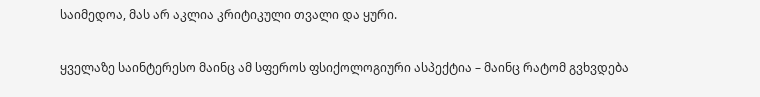საიმედოა, მას არ აკლია კრიტიკული თვალი და ყური.

ყველაზე საინტერესო მაინც ამ სფეროს ფსიქოლოგიური ასპექტია – მაინც რატომ გვხვდება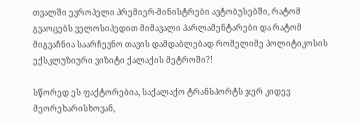თვალში ევროპელი პრემიერ-მინისტრები ავტობუსებში, რატომ გვაოცებს ველოსიპედით მიმავალი პარლამენტარები და რატომ მიგვაჩნია საარჩევნო თავის დამდაბლებად რომელიმე პოლიტიკოსის ექსკლუზიური ვიზიტი ქალაქის მეტროში?!

სწორედ ეს ფაქტორებია, საქალაქო ტრანსპორტს ჯერ კიდევ მეორეხარისხოვან,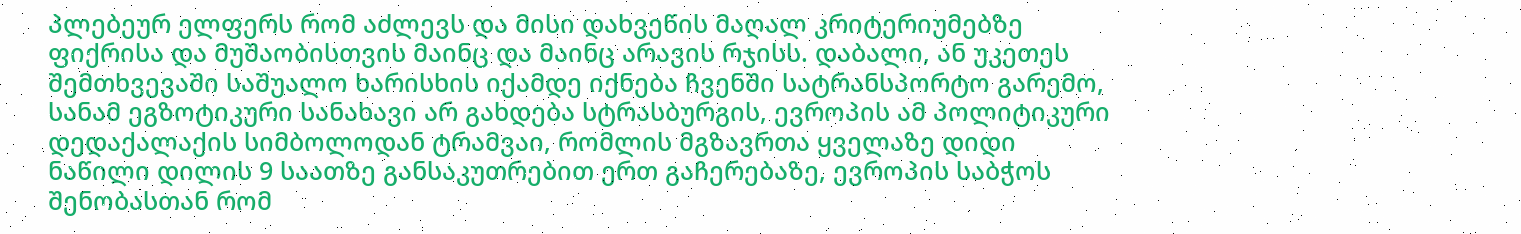პლებეურ ელფერს რომ აძლევს და მისი დახვეწის მაღალ კრიტერიუმებზე ფიქრისა და მუშაობისთვის მაინც და მაინც არავის რჯისს. დაბალი, ან უკეთეს შემთხვევაში საშუალო ხარისხის იქამდე იქნება ჩვენში სატრანსპორტო გარემო, სანამ ეგზოტიკური სანახავი არ გახდება სტრასბურგის, ევროპის ამ პოლიტიკური დედაქალაქის სიმბოლოდან ტრამვაი, რომლის მგზავრთა ყველაზე დიდი ნაწილი დილის 9 საათზე განსაკუთრებით ერთ გაჩერებაზე, ევროპის საბჭოს შენობასთან რომ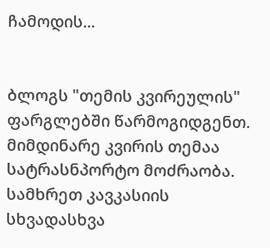ჩამოდის...


ბლოგს "თემის კვირეულის" ფარგლებში წარმოგიდგენთ. მიმდინარე კვირის თემაა სატრასნპორტო მოძრაობა. სამხრეთ კავკასიის სხვადასხვა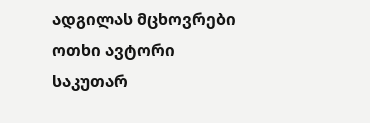ადგილას მცხოვრები ოთხი ავტორი საკუთარ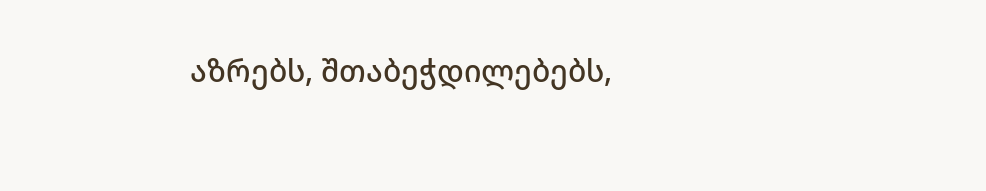აზრებს, შთაბეჭდილებებს,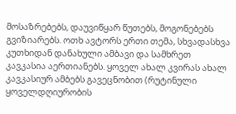მოსაზრებებს, დაუვიწყარ წუთებს, მოგონებებს გვიზიარებს. ოთხ ავტორს ერთი თემა, სხვადასხვა კუთხიდან დანახული ამბავი და სამხრეთ კავკასია აერთიანებს. ყოველ ახალ კვირას ახალ კავკასიურ ამბებს გავეცნობით (რუტინული ყოველდღიურობის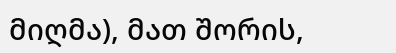მიღმა), მათ შორის,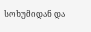სოხუმიდან და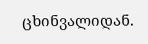ცხინვალიდან.